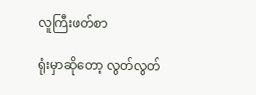လူကြီးဖတ်စာ

ရုံးမှာဆိုတော့ လွတ်လွတ်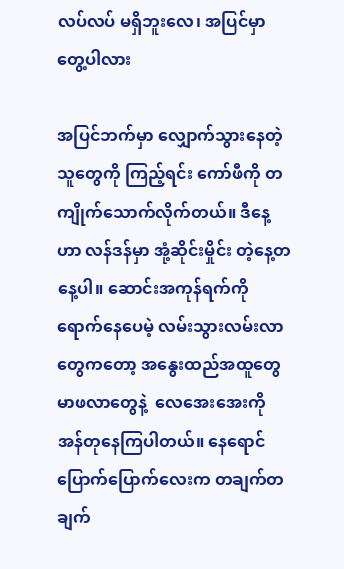လပ်လပ် မရှိဘူးလေ၊ အပြင်မှာ တွေ့ပါလား

အပြင်ဘက်မှာ လျှောက်သွားနေတဲ့သူတွေကို ကြည့်ရင်း ကော်ဖီကို တကျိုက်သောက်လိုက်တယ်။ ဒီနေ့ဟာ လန်ဒန်မှာ အုံ့ဆိုင်းမှိုင်း တဲ့နေ့တနေ့ပါ။ ဆောင်းအကုန်ရက်ကို ရောက်နေပေမဲ့ လမ်းသွားလမ်းလာတွေကတော့ အနွေးထည်အထူတွေ မာဖလာတွေနဲ့  လေအေးအေးကို အန်တုနေကြပါတယ်။ နေရောင်ပြောက်ပြောက်လေးက တချက်တချက်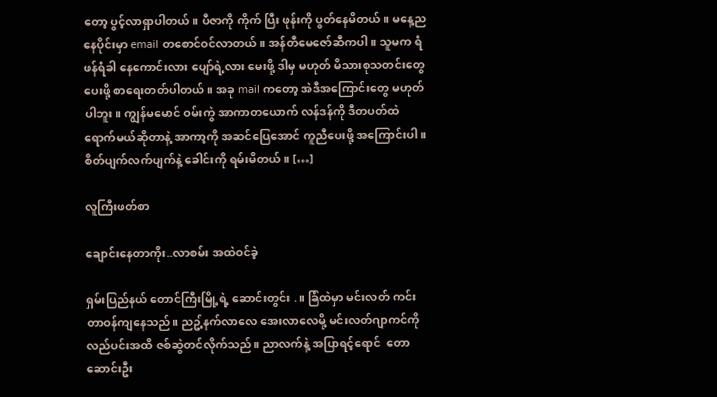တော့ ပွင့်လာရှာပါတယ်။ ပီဇာကို ကိုက် ပြီး ဖုန်းကို ပွတ်နေမိတယ်။ မနေ့ညနေပိုင်းမှာ email တစောင်ဝင်လာတယ်။ အန်တီမေဇော်ဆီကပါ။ သူမက ရံဖန်ရံခါ နေကောင်းလား ပျော်ရဲ့လား မေးဖို့ ဒါမှ မဟုတ် မိသားစုသတင်းတွေပေးဖို့ စာရေးတတ်ပါတယ်။ အခု mail ကတော့ အဲဒီအကြောင်းတွေ မဟုတ်ပါဘူး။ ကျွန်မမောင် ဝမ်းကွဲ အာကာတယောက် လန်ဒန်ကို ဒီတပတ်ထဲ ရောက်မယ်ဆိုတာနဲ့ အာကာ့ကို အဆင်ပြေအောင် ကူညီပေးဖို့ အကြောင်းပါ။ စိတ်ပျက်လက်ပျက်နဲ့ ခေါင်းကို ရမ်းမိတယ်။ […]

လူကြီးဖတ်စာ

ချောင်းနေတာကိုး..လာစမ်း အထဲဝင်ခဲ့

ရှမ်းပြည်နယ် တောင်ကြီးမြို့ရဲ့ ဆောင်းတွင်း .။ ခြံထဲမှာ မင်းလတ် ကင်းတာဝန်ကျနေသည်။ ညဥ့်နက်လာလေ အေးလာလေမို့ မင်းလတ်ဂျာကင်ကို လည်ပင်းအထိ ဇစ်ဆွဲတင်လိုက်သည်။ ညာလက်နဲ့ အပြာရင့်ရောင်  တောဆောင်းဦး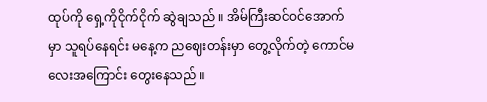ထုပ်ကို ရှေ့ကိုငိုက်ငိုက် ဆွဲချသည် ။ အိမ်ကြီးဆင်ဝင်အောက်မှာ သူရပ်နေရင်း မနေ့က ညဈေးတန်းမှာ တွေ့လိုက်တဲ့ ကောင်မလေးအကြောင်း တွေးနေသည် ။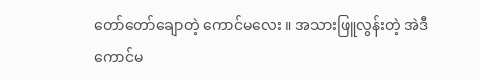တော်တော်ချောတဲ့ ကောင်မလေး ။ အသားဖြူလွန်းတဲ့ အဲဒီကောင်မ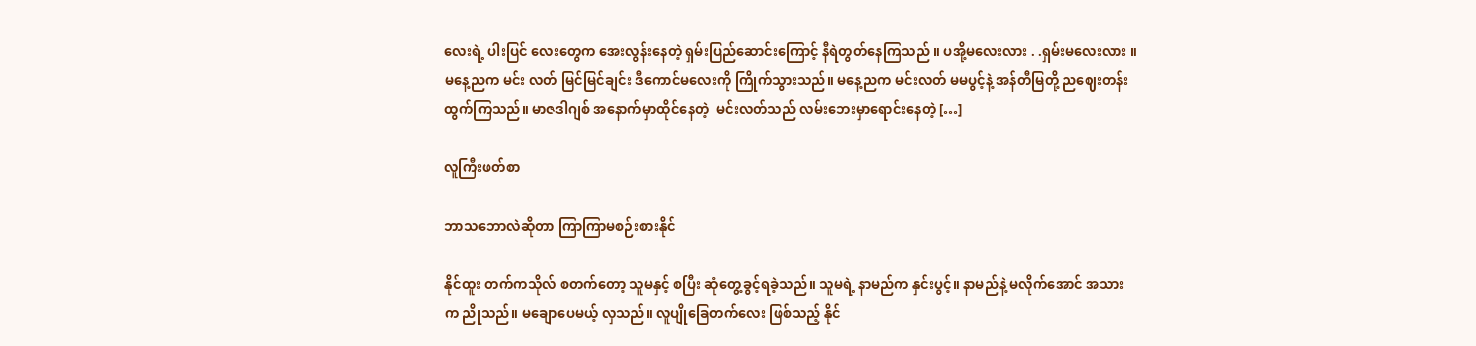လေးရဲ့ ပါးပြင် လေးတွေက အေးလွန်းနေတဲ့ ရှမ်းပြည်ဆောင်းကြောင့် နီရဲတွတ်နေကြသည် ။ ပအို့မလေးလား . .ရှမ်းမလေးလား ။မနေ့ညက မင်း လတ် မြင်မြင်ချင်း ဒီကောင်မလေးကို ကြိုက်သွားသည်။ မနေ့ညက မင်းလတ် မမပွင့်နဲ့ အန်တီမြတို့ ညဈေးတန်းထွက်ကြသည်။ မာဇဒါဂျစ် အနောက်မှာထိုင်နေတဲ့  မင်းလတ်သည် လမ်းဘေးမှာရောင်းနေတဲ့ […]

လူကြီးဖတ်စာ

ဘာသဘောလဲဆိုတာ ကြာကြာမစဉ်းစားနိုင်

နိုင်ထူး တက်ကသိုလ် စတက်တော့ သူမနှင့် စပြီး ဆုံတွေ့ခွင့်ရခဲ့သည်။ သူမရဲ့ နာမည်က နှင်းပွင့်။ နာမည်နဲ့ မလိုက်အောင် အသား က ညိုသည်။ မချောပေမယ့် လှသည်။ လူပျိုခြေတက်လေး ဖြစ်သည့် နိုင်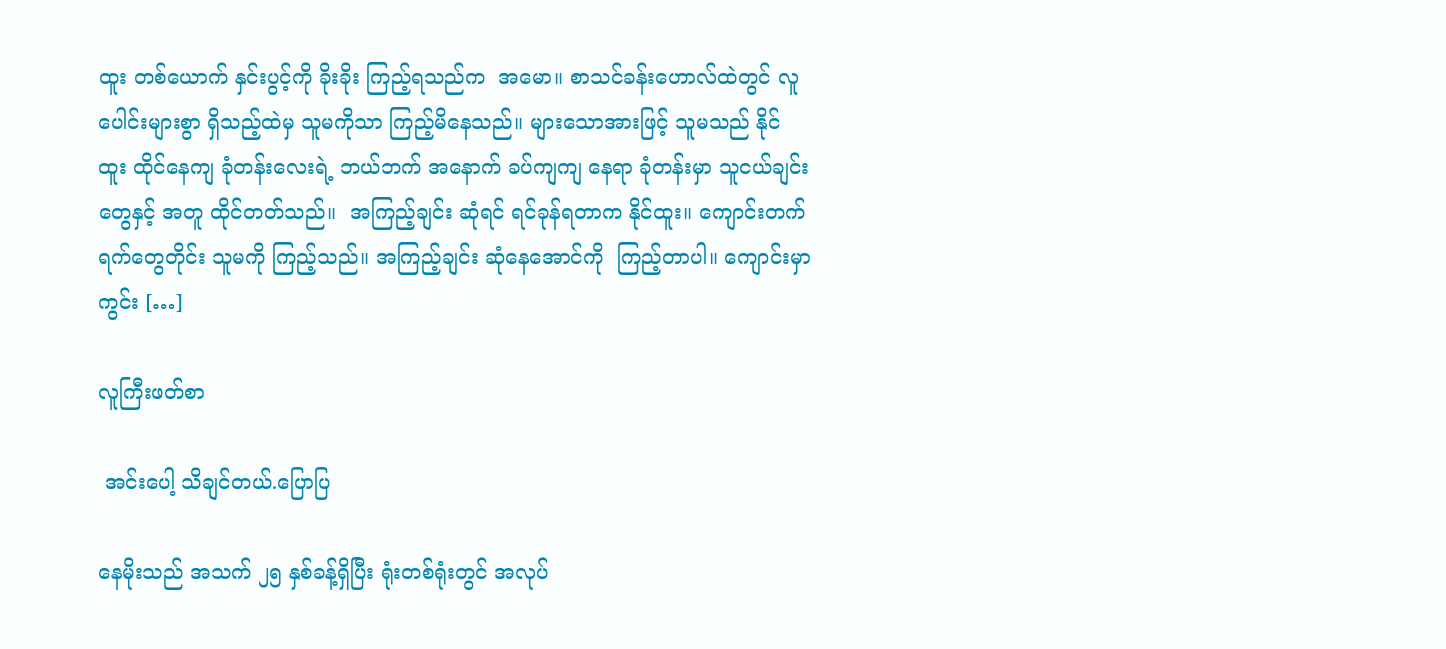ထူး တစ်ယောက် နှင်းပွင့်ကို ခိုးခိုး ကြည့်ရသည်က  အမော။ စာသင်ခန်းဟောလ်ထဲတွင် လူပေါင်းများစွာ ရှိသည့်ထဲမှ သူမကိုသာ ကြည့်မိနေသည်။ များသောအားဖြင့် သူမသည် နိုင် ထူး ထိုင်နေကျ ခုံတန်းလေးရဲ့ ဘယ်ဘက် အနောက် ခပ်ကျကျ နေရာ ခုံတန်းမှာ သူငယ်ချင်းတွေနှင့် အတူ ထိုင်တတ်သည်။  အကြည့်ချင်း ဆုံရင် ရင်ခုန်ရတာက နိုင်ထူး။ ကျောင်းတက်ရက်တွေတိုင်း သူမကို ကြည့်သည်။ အကြည့်ချင်း ဆုံနေအောင်ကို  ကြည့်တာပါ။ ကျောင်းမှာ ကွင်း […]

လူကြီးဖတ်စာ

 အင်းပေါ့ သိချင်တယ်.ပြောပြ

နေမိုးသည် အသက် ၂၅ နှစ်ခန့်ရှိပြီး ရုံးတစ်ရုံးတွင် အလုပ်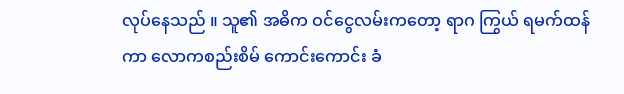လုပ်နေသည် ။ သူ၏ အဓိက ဝင်ငွေလမ်းကတော့ ရာဂ ကြွယ် ရမက်ထန်ကာ လောကစည်းစိမ် ကောင်းကောင်း ခံ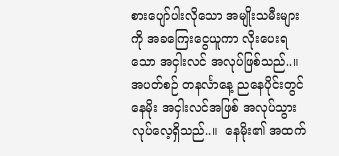စားပျော်ပါးလိုသော အမျိုးသမီးများကို အခကြေးငွေယူကာ လိုးပေးရသော အငှါးလင် အလုပ်ဖြစ်သည်..။ အပတ်စဉ် တနင်္လာနေ့ ညနေပိုင်းတွင် နေမိုး အငှါးလင်အဖြစ် အလုပ်သွားလုပ်လေ့ရှိသည်..။  နေမိုး၏ အထက်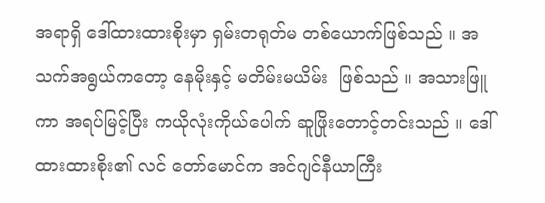အရာရှိ ဒေါ်ထားထားစိုးမှာ ရှမ်းတရုတ်မ တစ်ယောက်ဖြစ်သည် ။ အသက်အရွယ်ကတော့ နေမိုးနှင့် မတိမ်းမယိမ်း  ဖြစ်သည် ။ အသားဖြူကာ အရပ်မြင့်ပြီး ကယိုလုံးကိုယ်ပေါက် ဆူဖြိုးတောင့်တင်းသည် ။ ဒေါ်ထားထားစိုး၏ လင် တော်မောင်က အင်ဂျင်နီယာကြီး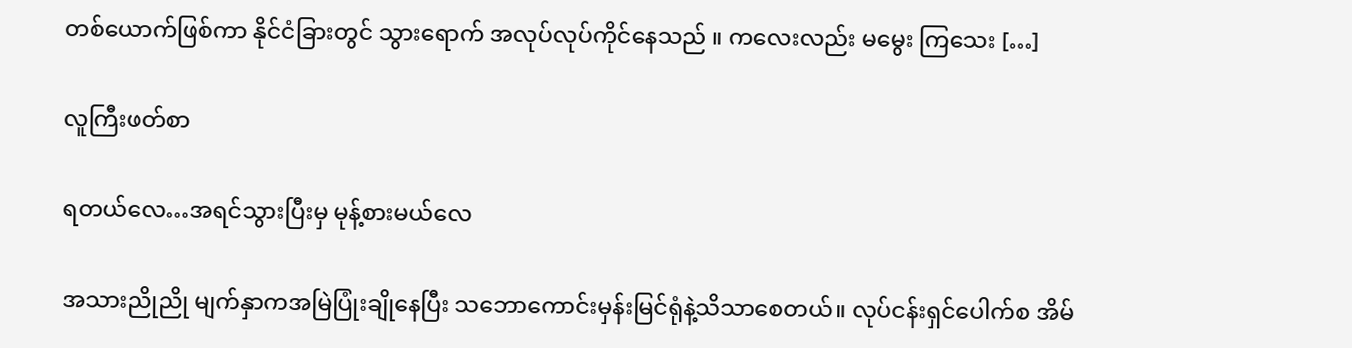တစ်ယောက်ဖြစ်ကာ နိုင်ငံခြားတွင် သွားရောက် အလုပ်လုပ်ကိုင်နေသည် ။ ကလေးလည်း မမွေး ကြသေး […]

လူကြီးဖတ်စာ

ရတယ်လေ…အရင်သွားပြီးမှ မုန့်စားမယ်လေ

အသားညိုညို မျက်နှာကအမြဲပြုံးချိုနေပြီး သဘောကောင်းမှန်းမြင်ရုံနဲ့သိသာစေတယ်။ လုပ်ငန်းရှင်ပေါက်စ အိမ်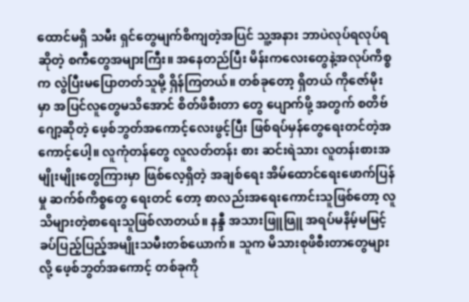ထောင်မရှိ သမီး ရှင်တွေမျက်စိကျတဲ့အပြင် သူ့အနား ဘာပဲလုပ်ရလုပ်ရဆိုတဲ့ စကီတွေအများကြီး။ အနေတည်ပြီး မိန်းကလေးတွေနဲ့အလုပ်ကိစ္စက လွဲပြီးမပြောတတ်သူမို့ ရှိန်ကြတယ်။ တစ်ခုတော့ ရှိတယ် ကိုဇော်မိုး မှာ အပြင်လူတွေမသိအောင် စိတ်ဖိစီးတာ တွေ ပျောက်ဖို့ အတွက် စတိဗ်ဂျော့ဆိုတဲ့ ဖေ့စ်ဘွတ်အကောင့်လေးဖွင့်ပြီး ဖြစ်ရပ်မှန်တွေရေးတင်တဲ့အကောင့်ပေါ့။ လူကုံတန်တွေ လူလတ်တန်း စား ဆင်းရဲသား လူတန်းစားအမျိုးမျိုးတွေကြားမှာ ဖြစ်လေ့ရှိတဲ့ အချစ်ရေး အိမ်ထောင်ရေးဖောက်ပြန်မှု ဆက်စ်ကိစ္စတွေ ရေးတင် တော့ စာလည်းအရေးကောင်းသူဖြစ်တော့ လူသိများတဲ့စာရေးသူဖြစ်လာတယ်။ နန္ဒီ အသားဖြူဖြူ အရပ်မနိမ့်မမြင့် ခပ်ပြည့်ပြည့်အမျိုးသမီးတစ်ယောက်။ သူက မိသားစုဖိစီးတာတွေများလို့ ဖေ့စ်ဘွတ်အကောင့် တစ်ခုကို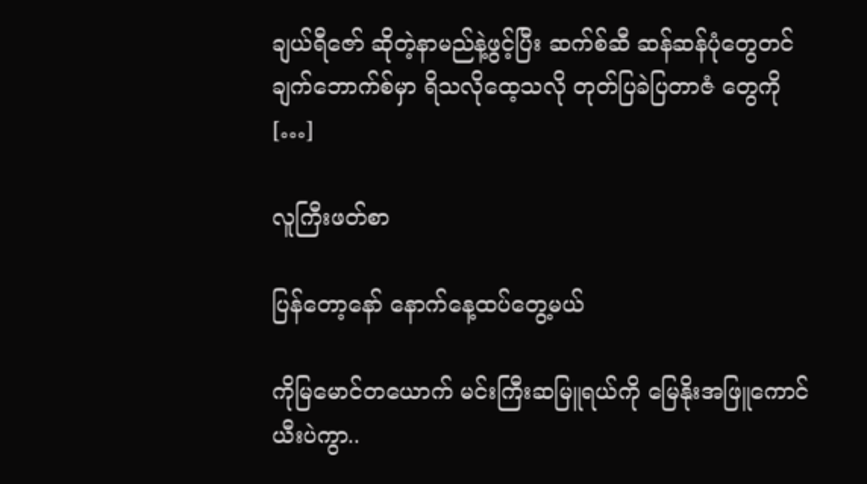ချယ်ရီဇော် ဆိုတဲ့နာမည်နဲ့ဖွင့်ပြီး ဆက်စ်ဆီ ဆန်ဆန်ပုံတွေတင် ချက်ဘောက်စ်မှာ ရိသလိုထေ့သလို တုတ်ပြခဲပြတာဇံ တွေကို […]

လူကြီးဖတ်စာ

ပြန်တော့နော် နောက်နေ့ထပ်တွေ့မယ်

ကိုမြမောင်တယောက် မင်းကြီးဆမြူရယ်ကို မြေနိုးအဖြူကောင် ယီးပဲကွာ..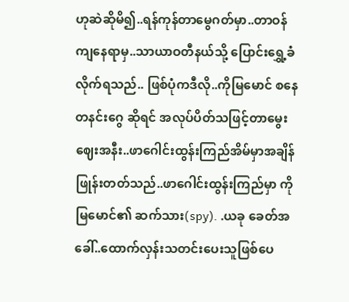ဟုဆဲဆိုမိ၍..ရန်ကုန်တာမွေဂတ်မှာ..တာဝန်ကျနေရာမှ..သာယာဝတီနယ်သို့ ပြောင်းရွှေ့ခံလိုက်ရသည်.. ဖြစ်ပုံကဒီလို..ကိုမြမောင် စနေ တနင်းဂွေ ဆိုရင် အလုပ်ပိတ်သဖြင့်တာမွေး ဈေးအနီး..ဖာဂေါင်းထွန်းကြည်အိမ်မှာအချိန်ဖြုန်းတတ်သည်..ဖာဂေါင်းထွန်းကြည်မှာ ကိုမြမောင်၏ ဆက်သား(spy). .ယခု ခေတ်အခေါ်..ထောက်လှန်းသတင်းပေးသူဖြစ်ပေ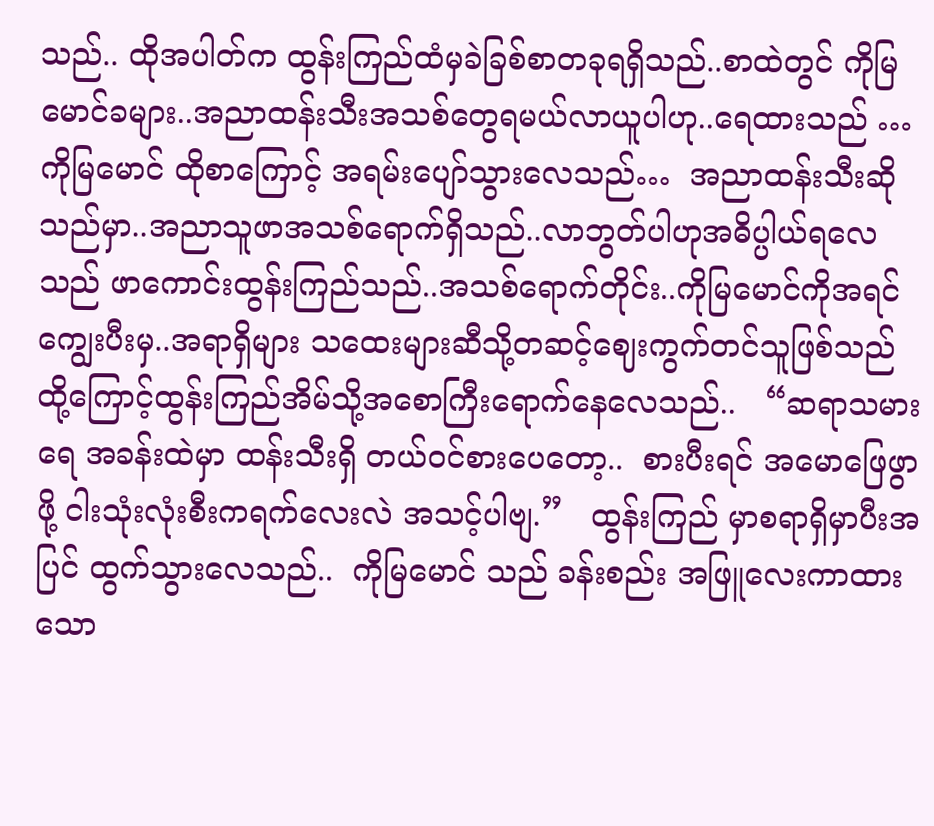သည်.. ထိုအပါတ်က ထွန်းကြည်ထံမှခဲခြစ်စာတခုရရှိသည်..စာထဲတွင် ကိုမြမောင်ခများ..အညာထန်းသီးအသစ်တွေရမယ်လာယူပါဟု..ရေထားသည် …ကိုမြမောင် ထိုစာကြောင့် အရမ်းပျော်သွားလေသည်…  အညာထန်းသီးဆိုသည်မှာ..အညာသူဖာအသစ်ရောက်ရှိသည်..လာဘွတ်ပါဟုအဓိပ္ပါယ်ရလေသည် ဖာကောင်းထွန်းကြည်သည်..အသစ်ရောက်တိုင်း..ကိုမြမောင်ကိုအရင်ကျွေးပီးမှ..အရာရှိများ သထေးများဆီသို့တဆင့်ဈေးကွက်တင်သူဖြစ်သည် ထို့ကြောင့်ထွန်းကြည်အိမ်သို့အစောကြီးရောက်နေလေသည်..   “ဆရာသမားရေ အခန်းထဲမှာ ထန်းသီးရှိ တယ်ဝင်စားပေတော့..  စားပီးရင် အမောဖြေဖွာဖို့ ငါးသုံးလုံးစီးကရက်လေးလဲ အသင့်ပါဗျ.”   ထွန်းကြည် မှာစရာရှိမှာပီးအပြင် ထွက်သွားလေသည်..  ကိုမြမောင် သည် ခန်းစည်း အဖြူလေးကာထားသော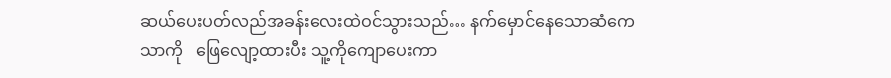ဆယ်ပေးပတ်လည်အခန်းလေးထဲဝင်သွားသည်… နက်မှောင်နေသောဆံကေသာကို   ဖြေလျော့ထားပီး သူ့ကိုကျောပေးကာ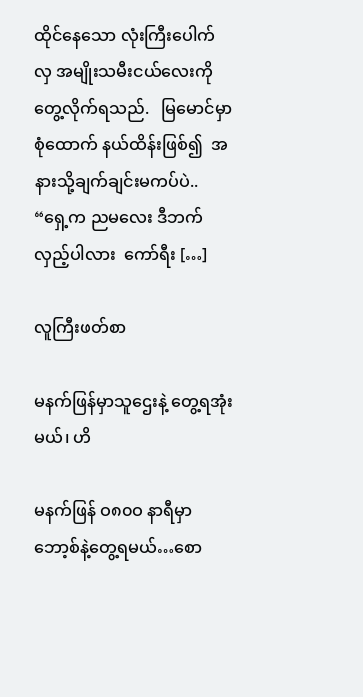ထိုင်နေသော လုံးကြီးပေါက်လှ အမျိုးသမီးငယ်လေးကို  တွေ့လိုက်ရသည်.   မြမောင်မှာ စုံထောက် နယ်ထိန်းဖြစ်၍  အနားသို့ချက်ချင်းမကပ်ပဲ.. “ရှေ့က ညမလေး ဒီဘက်လှည့်ပါလား  ကော်ရီး […]

လူကြီးဖတ်စာ

မနက်ဖြန်မှာသူဌေးနဲ့ တွေ့ရအုံးမယ်၊ ဟိ

မနက်ဖြန် ဝ၈၀ဝ နာရီမှာ ဘော့စ်နဲ့တွေ့ရမယ်…စော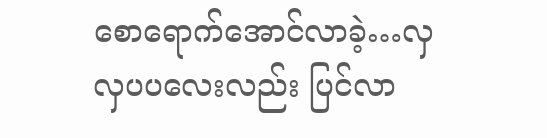စောရောက်အောင်လာခဲ့…လှလှပပလေးလည်း ပြင်လာ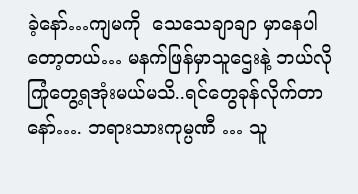ခဲ့နော်…ကျမကို  သေသေချာချာ မှာနေပါတော့တယ်… မနက်ဖြန်မှာသူဌေးနဲ့ ဘယ်လိုကြုံတွေ့ရအုံးမယ်မသိ..ရင်တွေခုန်လိုက်တာနော်…. ဘရားသားကုမ္ပဏီ … သူ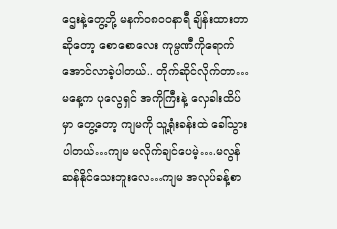ဌေးနဲ့တွေ့ဘို့ မနက်ဝ၈၀ဝနာရီ ချိန်းထားတာ ဆိုတော့ စောစောလေး ကုမ္ပဏီကိုရောက်အောင်လာခဲ့ပါတယ်.. တိုက်ဆိုင်လိုက်တာ… မနေ့က ပုလွေရှင် အကိုကြီးနဲ့ လှေခါးထိပ်မှာ တွေ့တော့ ကျမကို သူ့ရုံးခန်းထဲ ခေါ်သွားပါတယ်…ကျမ မလိုက်ချင်ပေမဲ့….မလွန်ဆန်နိုင်သေးဘူးလေ…ကျမ အလုပ်ခန့်စာ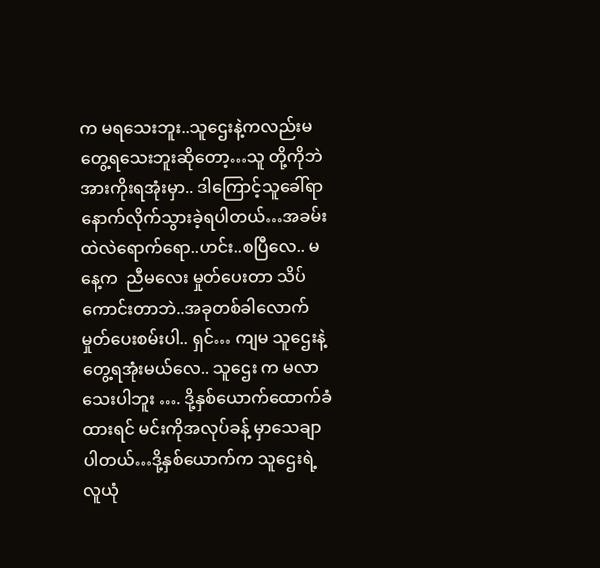က မရသေးဘူး..သူဌေးနဲ့ကလည်းမတွေ့ရသေးဘူးဆိုတော့…သူ တို့ကိုဘဲအားကိုးရအုံးမှာ.. ဒါကြောင့်သူခေါ်ရာနောက်လိုက်သွားခဲ့ရပါတယ်…အခမ်းထဲလဲရောက်ရော..ဟင်း..စပြီလေ.. မနေ့က  ညီမလေး မှုတ်ပေးတာ သိပ်ကောင်းတာဘဲ..အခုတစ်ခါလောက် မှုတ်ပေးစမ်းပါ.. ရှင်… ကျမ သူဌေးနဲ့တွေ့ရအုံးမယ်လေ.. သူဌေး က မလာသေးပါဘူး …. ဒို့နှစ်ယောက်ထောက်ခံထားရင် မင်းကိုအလုပ်ခန့် မှာသေချာပါတယ်…ဒို့နှစ်ယောက်က သူဌေးရဲ့ လူယုံ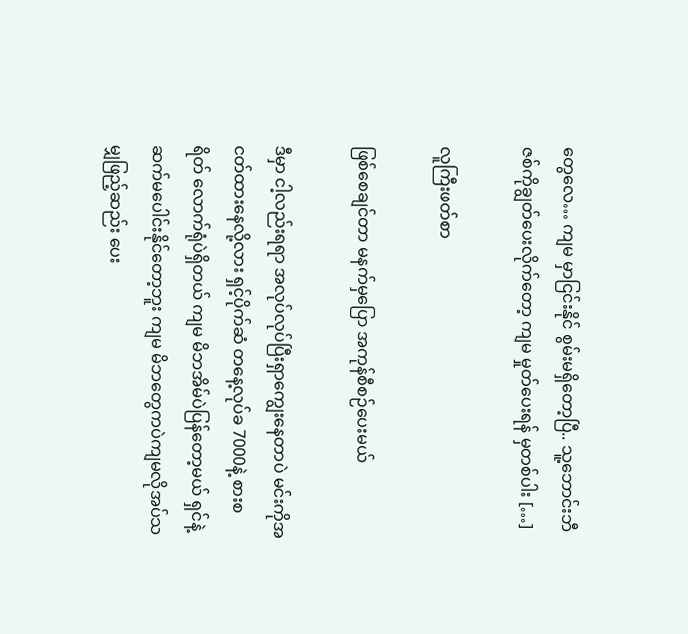တွေလေ… ကျမ မှာငြင်းနိုင် စွမ်းမရှိတော့ပြီ.. သူ့ဘောင်းဘီဇစ်ကိုချွတ်ပေးလိုက်တော့ ကျမ မှုတ်ပေးရန် မှတစ်ပါး […]

လူကြီးဖတ်စာ

ဖြစ်စေချင်တာ မနက်မှပြော အကုန်စီစဉ်ပေးမယ်

ဒီမှာ ငါ့လည်းရရာ အလုပ်လုပ်ပြီးရှာကျွေးနေတာပဲ မင်းကိုအငတ်ထားနေလို့လား ရှင့်ပိုက်ဆံ တနေ့လုပ်ခ 7000နဲ့ စားစရိတ် လောက်ရုံပဲရှိတယ် ကျမ မိဘအိမ်ပဲပြန်တော့မယ် ရှင်နဲ့ဆက်မပေါင်းနိုင်တော့ဘူး ကျမ မိဘတွေကပဲကျမလိုအပ်သမျှဖြည့်ဆည်း ပေး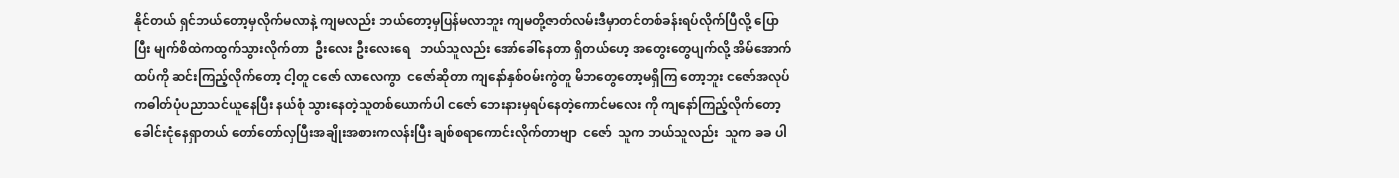နိုင်တယ် ရှင်ဘယ်တော့မှလိုက်မလာနဲ့ ကျမလည်း ဘယ်တော့မှပြန်မလာဘူး ကျမတို့ဇာတ်လမ်းဒီမှာတင်တစ်ခန်းရပ်လိုက်ပြီလို့ ပြောပြီး မျက်စိထဲကထွက်သွားလိုက်တာ  ဦးလေး ဦးလေးရေ   ဘယ်သူလည်း အော်ခေါ်နေတာ ရှိတယ်ဟေ့ အတွေးတွေပျက်လို့ အိမ်အောက်ထပ်ကို ဆင်းကြည့်လိုက်တော့ ငါ့တူ ငဇော် လာလေကွာ  ငဇော်ဆိုတာ ကျနော်နှစ်ဝမ်းကွဲတူ မိဘတွေတော့မရှိကြ တော့ဘူး ငဇော်အလုပ်ကဓါတ်ပုံပညာသင်ယူနေပြီး နယ်စုံ သွားနေတဲ့သူတစ်ယောက်ပါ ငဇော် ဘေးနားမှရပ်နေတဲ့ကောင်မလေး ကို ကျနော်ကြည့်လိုက်တော့ ခေါင်းငုံနေရှာတယ် တော်တော်လှပြီးအချိုးအစားကလန်းပြီး ချစ်စရာကောင်းလိုက်တာဗျာ  ငဇော်  သူက ဘယ်သူလည်း  သူက ခခ ပါ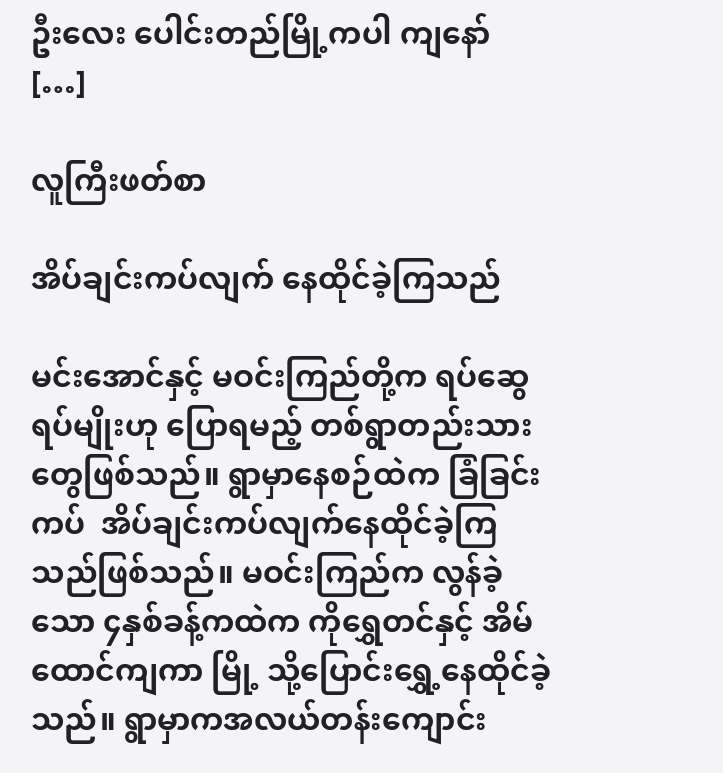ဦးလေး ပေါင်းတည်မြို့ကပါ ကျနော် […]

လူကြီးဖတ်စာ

အိပ်ချင်းကပ်လျက် နေထိုင်ခဲ့ကြသည်

မင်းအောင်နှင့် မဝင်းကြည်တို့က ရပ်ဆွေရပ်မျိုးဟု ပြောရမည့် တစ်ရွာတည်းသားတွေဖြစ်သည်။ ရွာမှာနေစဉ်ထဲက ခြံခြင်းကပ်  အိပ်ချင်းကပ်လျက်နေထိုင်ခဲ့ကြသည်ဖြစ်သည်။ မဝင်းကြည်က လွန်ခဲ့သော ၄နှစ်ခန့်ကထဲက ကိုရွှေတင်နှင့် အိမ်ထောင်ကျကာ မြို့ သို့ပြောင်းရွှေ့နေထိုင်ခဲ့သည်။ ရွာမှာကအလယ်တန်းကျောင်း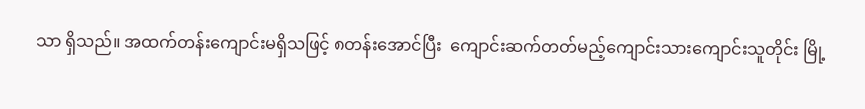သာ ရှိသည်။ အထက်တန်းကျောင်းမရှိသဖြင့် ၈တန်းအောင်ပြီး  ကျောင်းဆက်တတ်မည့်ကျောင်းသားကျောင်းသူတိုင်း မြို့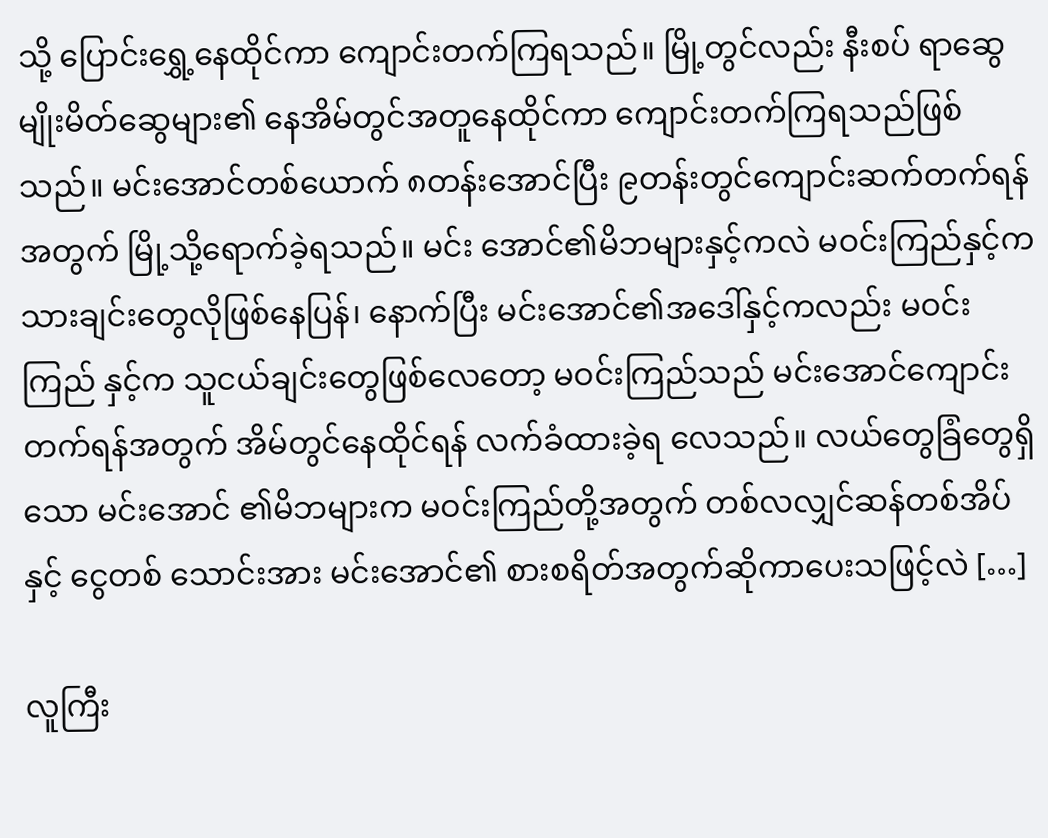သို့ ပြောင်းရွှေ့နေထိုင်ကာ ကျောင်းတက်ကြရသည်။ မြို့တွင်လည်း နီးစပ် ရာဆွေမျိုးမိတ်ဆွေများ၏ နေအိမ်တွင်အတူနေထိုင်ကာ ကျောင်းတက်ကြရသည်ဖြစ်သည်။ မင်းအောင်တစ်ယောက် ၈တန်းအောင်ပြီး ၉တန်းတွင်ကျောင်းဆက်တက်ရန်အတွက် မြို့သို့ရောက်ခဲ့ရသည်။ မင်း အောင်၏မိဘများနှင့်ကလဲ မဝင်းကြည်နှင့်ကသားချင်းတွေလိုဖြစ်နေပြန်၊ နောက်ပြီး မင်းအောင်၏အဒေါ်နှင့်ကလည်း မဝင်းကြည် နှင့်က သူငယ်ချင်းတွေဖြစ်လေတော့ မဝင်းကြည်သည် မင်းအောင်ကျောင်းတက်ရန်အတွက် အိမ်တွင်နေထိုင်ရန် လက်ခံထားခဲ့ရ လေသည်။ လယ်တွေခြံတွေရှိသော မင်းအောင် ၏မိဘများက မဝင်းကြည်တို့အတွက် တစ်လလျှင်ဆန်တစ်အိပ်နှင့် ငွေတစ် သောင်းအား မင်းအောင်၏ စားစရိတ်အတွက်ဆိုကာပေးသဖြင့်လဲ […]

လူကြီး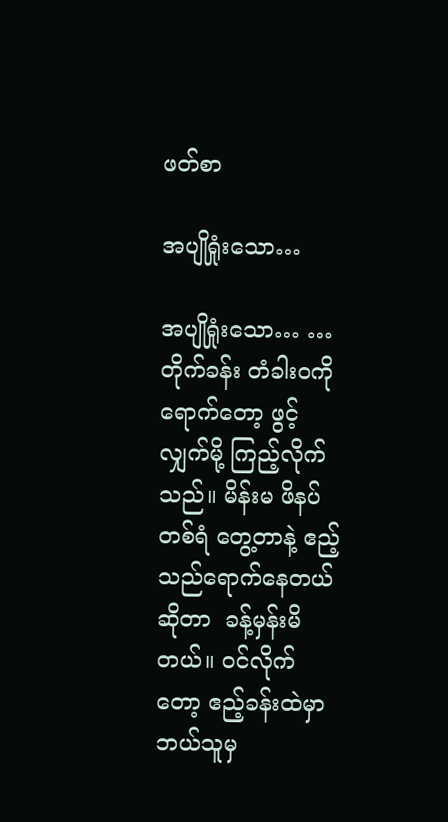ဖတ်စာ

အပျိုရှုံးသော…

အပျိုရှုံးသော… …တိုက်ခန်း တံခါးဝကိုရောက်တော့ ဖွင့်လျှက်မို့ ကြည့်လိုက်သည်။ မိန်းမ ဖိနပ်တစ်ရံ တွေ့တာနဲ့ ဧည့်သည်ရောက်နေတယ်ဆိုတာ  ခန့်မှန်းမိတယ်။ ဝင်လိုက်တော့ ဧည့်ခန်းထဲမှာ ဘယ်သူမှ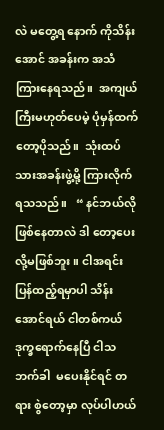လဲ မတွေ့ရ နောက် ကိုသိန်းအောင် အခန်းက အသံကြားနေရသည်။  အကျယ်ကြီးမဟုတ်ပေမဲ့ ပုံမှန်ထက်တော့ပိုသည်။  သုံးထပ်သားအခန်းဖွဲ့မို့ ကြားလိုက်ရသသည်။   “ နင်ဘယ်လိုဖြစ်နေတာလဲ ဒါ တော့ပေးလို့မဖြစ်ဘူး။ ငါအရင်း ပြန်ထည့်ရမှာပါ သိန်းအောင်ရယ် ငါတစ်ကယ် ဒုက္ခရောက်နေပြီ ငါသဘက်ခါ  မပေးနိုင်ရင် တရား စွဲတော့မှာ လုပ်ပါဟယ်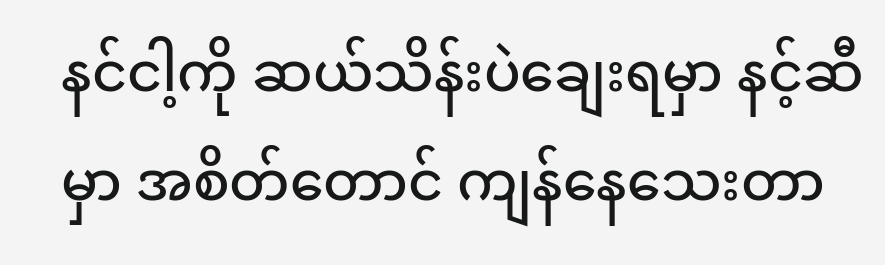နင်ငါ့ကို ဆယ်သိန်းပဲချေးရမှာ နင့်ဆီမှာ အစိတ်တောင် ကျန်နေသေးတာ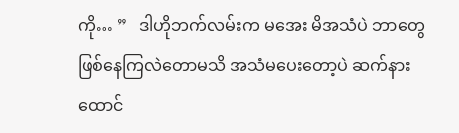ကို… ”   ဒါဟိုဘက်လမ်းက မအေး မိအသံပဲ ဘာတွေဖြစ်နေကြလဲတောမသိ အသံမပေးတော့ပဲ ဆက်နားထောင်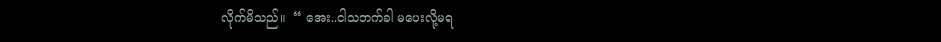လိုက်မိသည်။  “ အေး..ငါသဘက်ခါ မပေးလို့မရ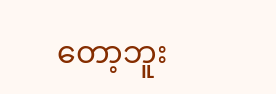တော့ဘူး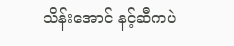သိန်းအောင် နင့်ဆီကပဲ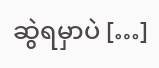ဆွဲရမှာပဲ […]